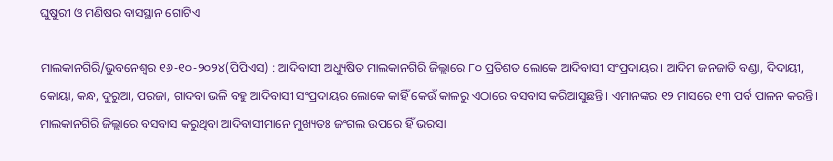ଘୁଷୁରୀ ଓ ମଣିଷର ବାସସ୍ଥାନ ଗୋଟିଏ

ମାଲକାନଗିରି/ଭୁବନେଶ୍ୱର ୧୬-୧୦-୨୦୨୪(ପିପିଏସ) : ଆଦିବାସୀ ଅଧ୍ୟୁଷିତ ମାଲକାନଗିରି ଜିଲ୍ଲାରେ ୮୦ ପ୍ରତିଶତ ଲୋକେ ଆଦିବାସୀ ସଂପ୍ରଦାୟର। ଆଦିମ ଜନଜାତି ବଣ୍ଡା, ଦିଦାୟୀ, କୋୟା, କନ୍ଧ, ଦୁରୁଆ, ପରଜା, ଗାଦବା ଭଳି ବହୁ ଆଦିବାସୀ ସଂପ୍ରଦାୟର ଲୋକେ କାହିଁ କେଉଁ କାଳରୁ ଏଠାରେ ବସବାସ କରିଆସୁଛନ୍ତି। ଏମାନଙ୍କର ୧୨ ମାସରେ ୧୩ ପର୍ବ ପାଳନ କରନ୍ତି। ମାଲକାନଗିରି ଜିଲ୍ଲାରେ ବସବାସ କରୁଥିବା ଆଦିବାସୀମାନେ ମୁଖ୍ୟତଃ ଜଂଗଲ ଉପରେ ହିଁ ଭରସା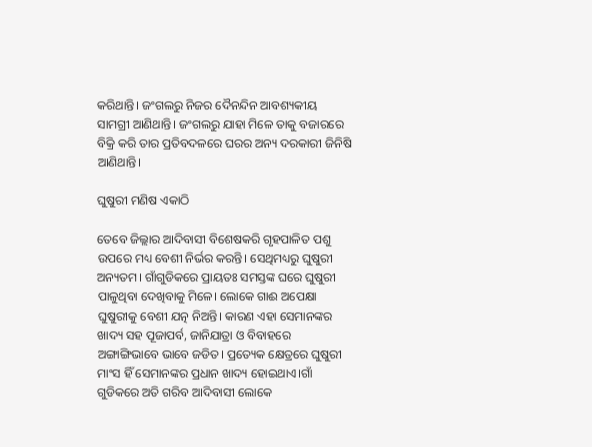କରିଥାନ୍ତି। ଜଂଗଲରୁ ନିଜର ଦୈନନ୍ଦିନ ଆବଶ୍ୟକୀୟ ସାମଗ୍ରୀ ଆଣିଥାନ୍ତି। ଜଂଗଲରୁ ଯାହା ମିଳେ ତାକୁ ବଜାରରେ ବିକ୍ରି କରି ତାର ପ୍ରତିବଦଳରେ ଘରର ଅନ୍ୟ ଦରକାରୀ ଜିନିଷି ଆଣିଥାନ୍ତି।

ଘୁଷୁରୀ ମଣିଷ ଏକାଠି

ତେବେ ଜିଲ୍ଲାର ଆଦିବାସୀ ବିଶେଷକରି ଗୃହପାଳିତ ପଶୁ ଉପରେ ମଧ୍ୟ ବେଶୀ ନିର୍ଭର କରନ୍ତି। ସେଥିମଧ୍ୟରୁ ଘୁଷୁରୀ ଅନ୍ୟତମ। ଗାଁଗୁଡିକରେ ପ୍ରାୟତଃ ସମସ୍ତଙ୍କ ଘରେ ଘୁଷୁରୀ ପାଳୁଥିବା ଦେଖିବାକୁ ମିଳେ। ଲୋକେ ଗାଈ ଅପେକ୍ଷା ଘୁଷୁରୀକୁ ବେଶୀ ଯତ୍ନ ନିଅନ୍ତି। କାରଣ ଏହା ସେମାନଙ୍କର ଖାଦ୍ୟ ସହ ପୂଜାପର୍ବ, ଜାନିଯାତ୍ରା ଓ ବିବାହରେ ଅଙ୍ଗାଙ୍ଗିଭାବେ ଭାବେ ଜଡିତ। ପ୍ରତ୍ୟେକ କ୍ଷେତ୍ରରେ ଘୁଷୁରୀ ମାଂସ ହିଁ ସେମାନଙ୍କର ପ୍ରଧାନ ଖାଦ୍ୟ ହୋଇଥାଏ।ଗାଁ ଗୁଡିକରେ ଅତି ଗରିବ ଆଦିବାସୀ ଲୋକେ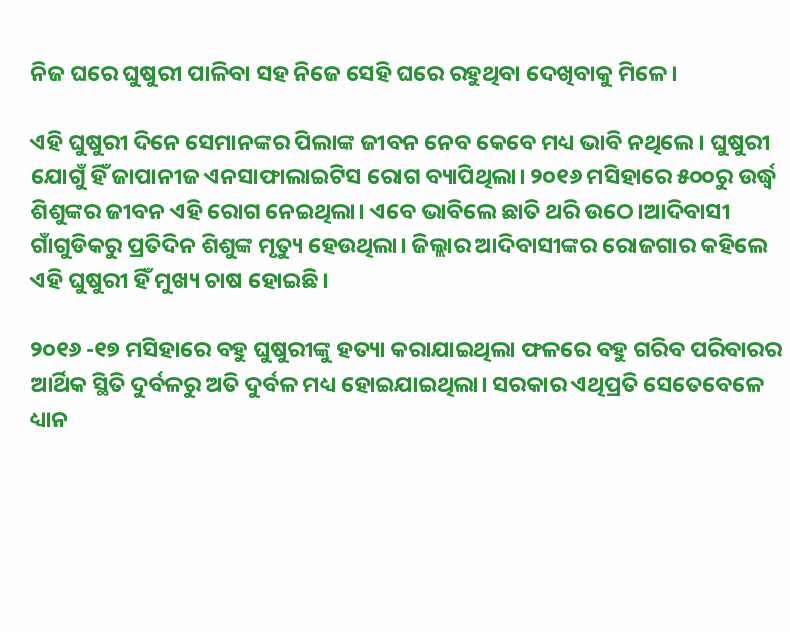ନିଜ ଘରେ ଘୁଷୁରୀ ପାଳିବା ସହ ନିଜେ ସେହି ଘରେ ରହୁଥିବା ଦେଖିବାକୁ ମିଳେ।

ଏହି ଘୁଷୁରୀ ଦିନେ ସେମାନଙ୍କର ପିଲାଙ୍କ ଜୀବନ ନେବ କେବେ ମଧ୍ୟ ଭାବି ନଥିଲେ। ଘୁଷୁରୀ ଯୋଗୁଁ ହିଁ ଜାପାନୀଜ ଏନସାଫାଲାଇଟିସ ରୋଗ ବ୍ୟାପିଥିଲା। ୨୦୧୬ ମସିହାରେ ୫୦୦ରୁ ଉର୍ଦ୍ଧ୍ବ ଶିଶୁଙ୍କର ଜୀବନ ଏହି ରୋଗ ନେଇଥିଲା। ଏବେ ଭାବିଲେ ଛାତି ଥରି ଉଠେ।ଆଦିବାସୀ ଗାଁଗୁଡିକରୁ ପ୍ରତିଦିନ ଶିଶୁଙ୍କ ମୃତ୍ୟୁ ହେଉଥିଲା। ଜିଲ୍ଲାର ଆଦିବାସୀଙ୍କର ରୋଜଗାର କହିଲେ ଏହି ଘୁଷୁରୀ ହିଁ ମୁଖ୍ୟ ଚାଷ ହୋଇଛି।

୨୦୧୬ -୧୭ ମସିହାରେ ବହୁ ଘୁଷୁରୀଙ୍କୁ ହତ୍ୟା କରାଯାଇଥିଲା ଫଳରେ ବହୁ ଗରିବ ପରିବାରର ଆର୍ଥିକ ସ୍ଥିତି ଦୁର୍ବଳରୁ ଅତି ଦୁର୍ବଳ ମଧ୍ୟ ହୋଇଯାଇଥିଲା। ସରକାର ଏଥିପ୍ରତି ସେତେବେଳେ ଧ୍ୟାନ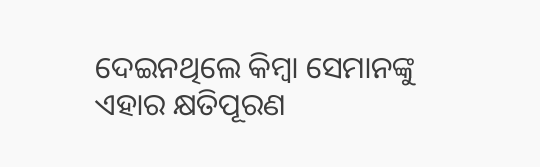ଦେଇନଥିଲେ କିମ୍ବା ସେମାନଙ୍କୁ ଏହାର କ୍ଷତିପୂରଣ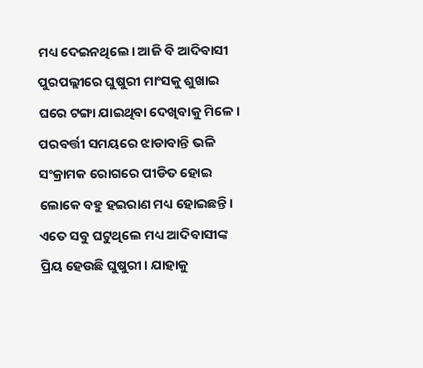ମଧ୍ୟ ଦେଇନଥିଲେ। ଆଜି ବି ଆଦିବାସୀ ପୁରପଲ୍ଲୀରେ ଘୁଷୁରୀ ମାଂସକୁ ଶୁଖାଇ ଘରେ ଟଙ୍ଗା ଯାଇଥିବା ଦେଖିବାକୁ ମିଳେ। ପରବର୍ତ୍ତୀ ସମୟରେ ଝାଡାବାନ୍ତି ଭଳି ସଂକ୍ରାମକ ରୋଗରେ ପୀଡିତ ହୋଇ ଲୋକେ ବହୁ ହଇରାଣ ମଧ୍ୟ ହୋଇଛନ୍ତି। ଏତେ ସବୁ ଘଟୁଥିଲେ ମଧ୍ୟ ଆଦିବାସୀଙ୍କ ପ୍ରିୟ ହେଉଛି ଘୁଷୁରୀ। ଯାହାକୁ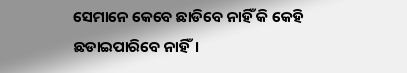ସେମାନେ କେବେ ଛାଡିବେ ନାହିଁ କି କେହି ଛଡାଇପାରିବେ ନାହିଁ।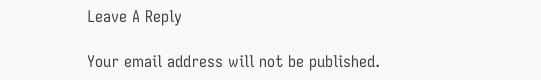Leave A Reply

Your email address will not be published.